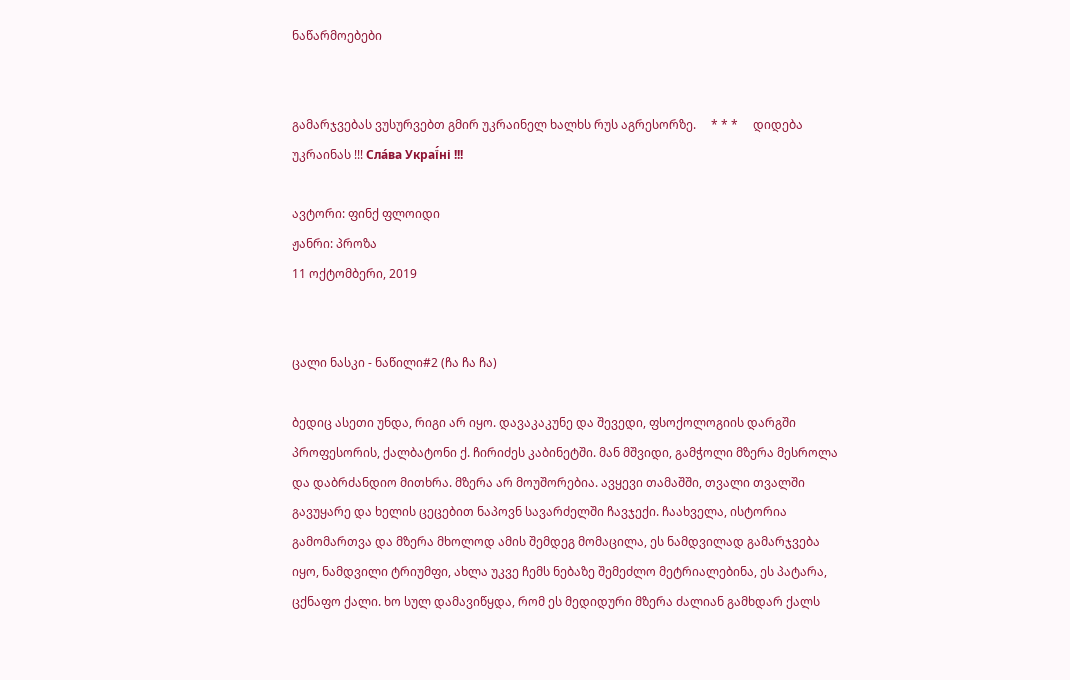ნაწარმოებები


გამარჯვებას ვუსურვებთ გმირ უკრაინელ ხალხს რუს აგრესორზე.     * * *     დიდება უკრაინას !!! Сла́ва Украї́ні !!!

ავტორი: ფინქ ფლოიდი
ჟანრი: პროზა
11 ოქტომბერი, 2019


ცალი ნასკი - ნაწილი#2 (ჩა ჩა ჩა)

ბედიც ასეთი უნდა, რიგი არ იყო. დავაკაკუნე და შევედი, ფსოქოლოგიის დარგში პროფესორის, ქალბატონი ქ. ჩირიძეს კაბინეტში. მან მშვიდი, გამჭოლი მზერა მესროლა და დაბრძანდიო მითხრა. მზერა არ მოუშორებია. ავყევი თამაშში, თვალი თვალში გავუყარე და ხელის ცეცებით ნაპოვნ სავარძელში ჩავჯექი. ჩაახველა, ისტორია გამომართვა და მზერა მხოლოდ ამის შემდეგ მომაცილა, ეს ნამდვილად გამარჯვება იყო, ნამდვილი ტრიუმფი, ახლა უკვე ჩემს ნებაზე შემეძლო მეტრიალებინა, ეს პატარა, ცქნაფო ქალი. ხო სულ დამავიწყდა, რომ ეს მედიდური მზერა ძალიან გამხდარ ქალს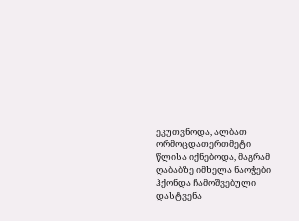ეკუთვნოდა, ალბათ ორმოცდათერთმეტი წლისა იქნებოდა, მაგრამ ღაბაბზე იმხელა ნაოჭები ჰქონდა ჩამოშვებული დასტვენა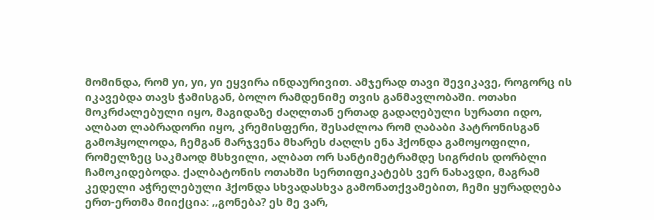მომინდა, რომ yი, yი, yი ეყვირა ინდაურივით. ამჯერად თავი შევიკავე, როგორც ის იკავებდა თავს ჭამისგან, ბოლო რამდენიმე თვის განმავლობაში. ოთახი მოკრძალებული იყო, მაგიდაზე ძაღლთან ერთად გადაღებული სურათი იდო, ალბათ ლაბრადორი იყო, კრემისფერი, შესაძლოა რომ ღაბაბი პატრონისგან გამოჰყოლოდა, ჩემგან მარჯვენა მხარეს ძაღლს ენა ჰქონდა გამოყოფილი, რომელზეც საკმაოდ მსხვილი, ალბათ ორ სანტიმეტრამდე სიგრძის დორბლი ჩამოკიდებოდა. ქალბატონის ოთახში სერთიფიკატებს ვერ ნახავდი, მაგრამ კედელი აჭრელებული ჰქონდა სხვადასხვა გამონათქვამებით, ჩემი ყურადღება ერთ-ერთმა მიიქცია: ,,გონება? ეს მე ვარ,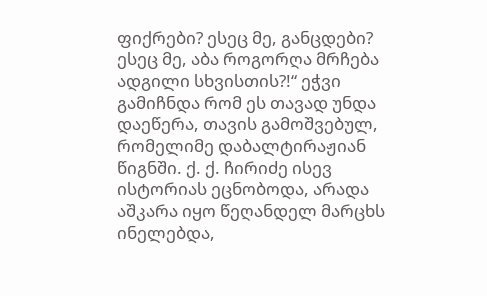ფიქრები? ესეც მე, განცდები? ესეც მე, აბა როგორღა მრჩება ადგილი სხვისთის?!“ ეჭვი გამიჩნდა რომ ეს თავად უნდა დაეწერა, თავის გამოშვებულ, რომელიმე დაბალტირაჟიან წიგნში. ქ. ქ. ჩირიძე ისევ ისტორიას ეცნობოდა, არადა აშკარა იყო წეღანდელ მარცხს ინელებდა,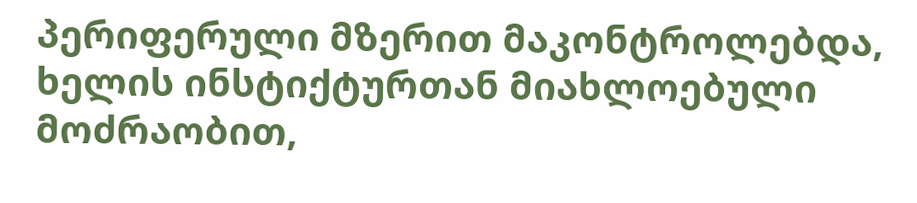პერიფერული მზერით მაკონტროლებდა, ხელის ინსტიქტურთან მიახლოებული მოძრაობით,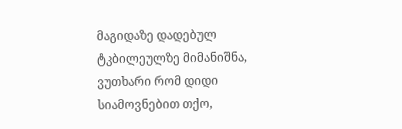მაგიდაზე დადებულ ტკბილეულზე მიმანიშნა, ვუთხარი რომ დიდი სიამოვნებით თქო,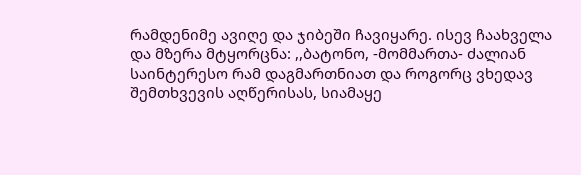რამდენიმე ავიღე და ჯიბეში ჩავიყარე. ისევ ჩაახველა და მზერა მტყორცნა: ,,ბატონო, -მომმართა- ძალიან საინტერესო რამ დაგმართნიათ და როგორც ვხედავ შემთხვევის აღწერისას, სიამაყე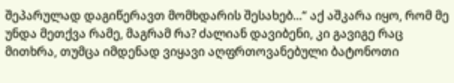შეპარულად დაგიწერავთ მომხდარის შესახებ...“ აქ აშკარა იყო, რომ მე უნდა მეთქვა რამე, მაგრამ რა? ძალიან დავიბენი, კი გავიგე რაც მითხრა, თუმცა იმდენად ვიყავი აღფრთოვანებული ბატონოთი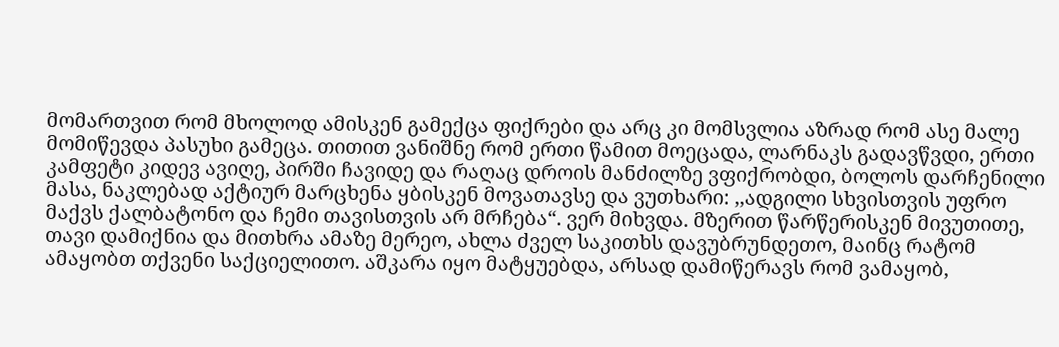მომართვით რომ მხოლოდ ამისკენ გამექცა ფიქრები და არც კი მომსვლია აზრად რომ ასე მალე მომიწევდა პასუხი გამეცა. თითით ვანიშნე რომ ერთი წამით მოეცადა, ლარნაკს გადავწვდი, ერთი კამფეტი კიდევ ავიღე, პირში ჩავიდე და რაღაც დროის მანძილზე ვფიქრობდი, ბოლოს დარჩენილი მასა, ნაკლებად აქტიურ მარცხენა ყბისკენ მოვათავსე და ვუთხარი: ,,ადგილი სხვისთვის უფრო მაქვს ქალბატონო და ჩემი თავისთვის არ მრჩება“. ვერ მიხვდა. მზერით წარწერისკენ მივუთითე, თავი დამიქნია და მითხრა ამაზე მერეო, ახლა ძველ საკითხს დავუბრუნდეთო, მაინც რატომ ამაყობთ თქვენი საქციელითო. აშკარა იყო მატყუებდა, არსად დამიწერავს რომ ვამაყობ,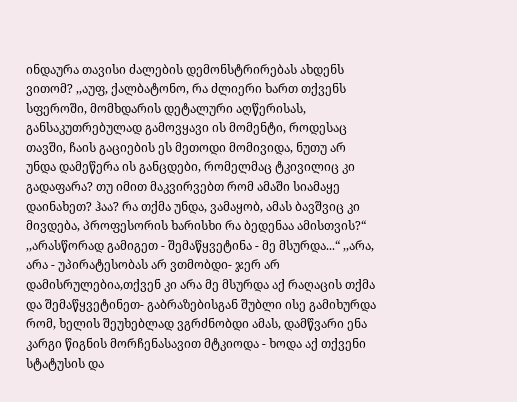ინდაურა თავისი ძალების დემონსტრირებას ახდენს ვითომ? ,,აუფ, ქალბატონო, რა ძლიერი ხართ თქვენს სფეროში, მომხდარის დეტალური აღწერისას, განსაკუთრებულად გამოვყავი ის მომენტი, როდესაც თავში, ჩაის გაციების ეს მეთოდი მომივიდა, ნუთუ არ უნდა დამეწერა ის განცდები, რომელმაც ტკივილიც კი გადაფარა? თუ იმით მაკვირვებთ რომ ამაში სიამაყე დაინახეთ? ჰაა? რა თქმა უნდა, ვამაყობ, ამას ბავშვიც კი მივდება, პროფესორის ხარისხი რა ბედენაა ამისთვის?“ ,,არასწორად გამიგეთ - შემაწყვეტინა - მე მსურდა...“ ,,არა, არა - უპირატესობას არ ვთმობდი- ჯერ არ დამისრულებია,თქვენ კი არა მე მსურდა აქ რაღაცის თქმა და შემაწყვეტინეთ- გაბრაზებისგან შუბლი ისე გამიხურდა რომ, ხელის შეუხებლად ვგრძნობდი ამას, დამწვარი ენა კარგი წიგნის მორჩენასავით მტკიოდა - ხოდა აქ თქვენი სტატუსის და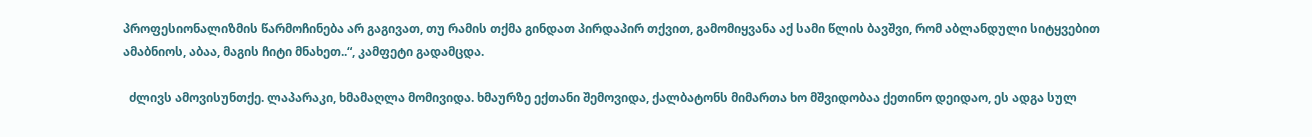პროფესიონალიზმის წარმოჩინება არ გაგივათ, თუ რამის თქმა გინდათ პირდაპირ თქვით, გამომიყვანა აქ სამი წლის ბავშვი, რომ აბლანდული სიტყვებით ამაბნიოს, აბაა, მაგის ჩიტი მნახეთ..“, კამფეტი გადამცდა.

  ძლივს ამოვისუნთქე. ლაპარაკი, ხმამაღლა მომივიდა. ხმაურზე ექთანი შემოვიდა, ქალბატონს მიმართა ხო მშვიდობაა ქეთინო დეიდაო, ეს ადგა სულ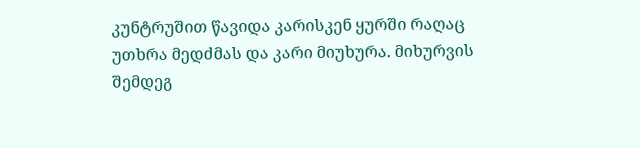კუნტრუშით წავიდა კარისკენ ყურში რაღაც უთხრა მედძმას და კარი მიუხურა. მიხურვის შემდეგ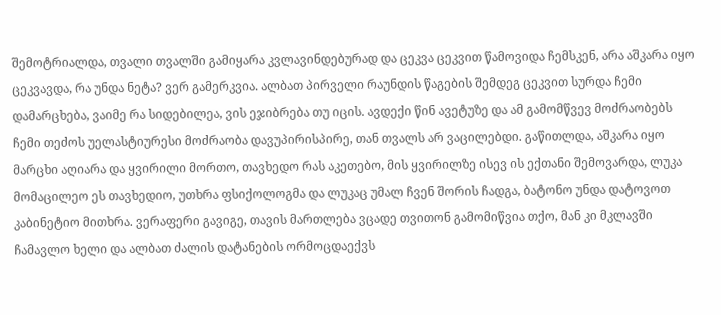შემოტრიალდა, თვალი თვალში გამიყარა კვლავინდებურად და ცეკვა ცეკვით წამოვიდა ჩემსკენ, არა აშკარა იყო ცეკვავდა, რა უნდა ნეტა? ვერ გამერკვია. ალბათ პირველი რაუნდის წაგების შემდეგ ცეკვით სურდა ჩემი დამარცხება, ვაიმე რა სიდებილეა, ვის ეჯიბრება თუ იცის. ავდექი წინ ავეტუზე და ამ გამომწვევ მოძრაობებს ჩემი თეძოს უელასტიურესი მოძრაობა დავუპირისპირე, თან თვალს არ ვაცილებდი. გაწითლდა, აშკარა იყო მარცხი აღიარა და ყვირილი მორთო, თავხედო რას აკეთებო, მის ყვირილზე ისევ ის ექთანი შემოვარდა, ლუკა მომაცილეო ეს თავხედიო, უთხრა ფსიქოლოგმა და ლუკაც უმალ ჩვენ შორის ჩადგა, ბატონო უნდა დატოვოთ კაბინეტიო მითხრა. ვერაფერი გავიგე, თავის მართლება ვცადე თვითონ გამომიწვია თქო, მან კი მკლავში ჩამავლო ხელი და ალბათ ძალის დატანების ორმოცდაექვს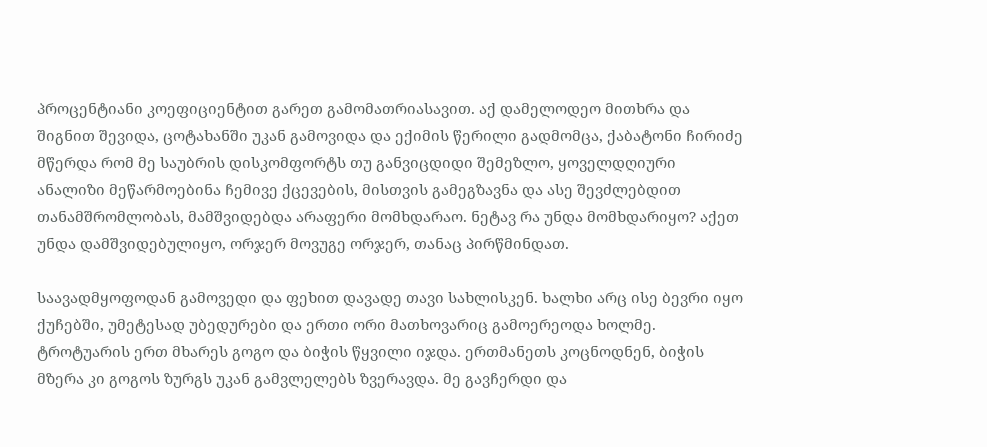პროცენტიანი კოეფიციენტით გარეთ გამომათრიასავით. აქ დამელოდეო მითხრა და შიგნით შევიდა, ცოტახანში უკან გამოვიდა და ექიმის წერილი გადმომცა, ქაბატონი ჩირიძე მწერდა რომ მე საუბრის დისკომფორტს თუ განვიცდიდი შემეზლო, ყოველდღიური ანალიზი მეწარმოებინა ჩემივე ქცევების, მისთვის გამეგზავნა და ასე შევძლებდით თანამშრომლობას, მამშვიდებდა არაფერი მომხდარაო. ნეტავ რა უნდა მომხდარიყო? აქეთ უნდა დამშვიდებულიყო, ორჯერ მოვუგე ორჯერ, თანაც პირწმინდათ.

საავადმყოფოდან გამოვედი და ფეხით დავადე თავი სახლისკენ. ხალხი არც ისე ბევრი იყო ქუჩებში, უმეტესად უბედურები და ერთი ორი მათხოვარიც გამოერეოდა ხოლმე. ტროტუარის ერთ მხარეს გოგო და ბიჭის წყვილი იჯდა. ერთმანეთს კოცნოდნენ, ბიჭის მზერა კი გოგოს ზურგს უკან გამვლელებს ზვერავდა. მე გავჩერდი და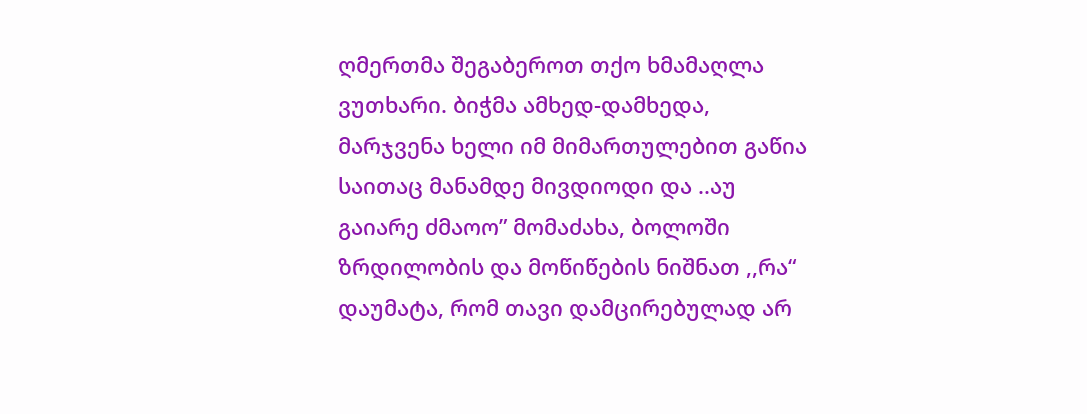ღმერთმა შეგაბეროთ თქო ხმამაღლა ვუთხარი. ბიჭმა ამხედ-დამხედა, მარჯვენა ხელი იმ მიმართულებით გაწია საითაც მანამდე მივდიოდი და ..აუ გაიარე ძმაოო” მომაძახა, ბოლოში ზრდილობის და მოწიწების ნიშნათ ,,რა“ დაუმატა, რომ თავი დამცირებულად არ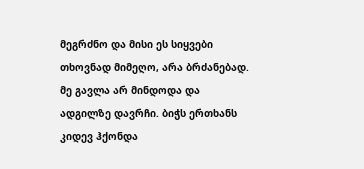მეგრძნო და მისი ეს სიყვები თხოვნად მიმეღო, არა ბრძანებად. მე გავლა არ მინდოდა და ადგილზე დავრჩი. ბიჭს ერთხანს კიდევ ჰქონდა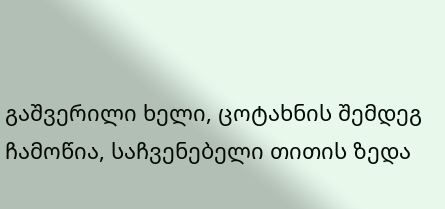გაშვერილი ხელი, ცოტახნის შემდეგ ჩამოწია, საჩვენებელი თითის ზედა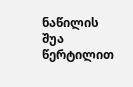ნაწილის შუა წერტილით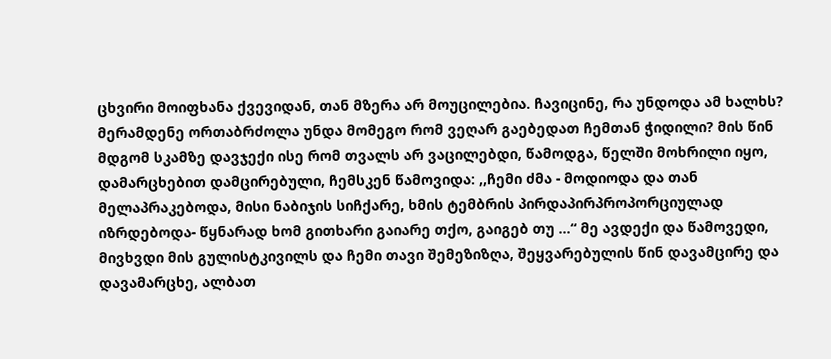ცხვირი მოიფხანა ქვევიდან, თან მზერა არ მოუცილებია. ჩავიცინე, რა უნდოდა ამ ხალხს? მერამდენე ორთაბრძოლა უნდა მომეგო რომ ვეღარ გაებედათ ჩემთან ჭიდილი? მის წინ მდგომ სკამზე დავჯექი ისე რომ თვალს არ ვაცილებდი, წამოდგა, წელში მოხრილი იყო, დამარცხებით დამცირებული, ჩემსკენ წამოვიდა: ,,ჩემი ძმა - მოდიოდა და თან მელაპრაკებოდა, მისი ნაბიჯის სიჩქარე, ხმის ტემბრის პირდაპირპროპორციულად იზრდებოდა- წყნარად ხომ გითხარი გაიარე თქო, გაიგებ თუ ...“ მე ავდექი და წამოვედი, მივხვდი მის გულისტკივილს და ჩემი თავი შემეზიზღა, შეყვარებულის წინ დავამცირე და დავამარცხე, ალბათ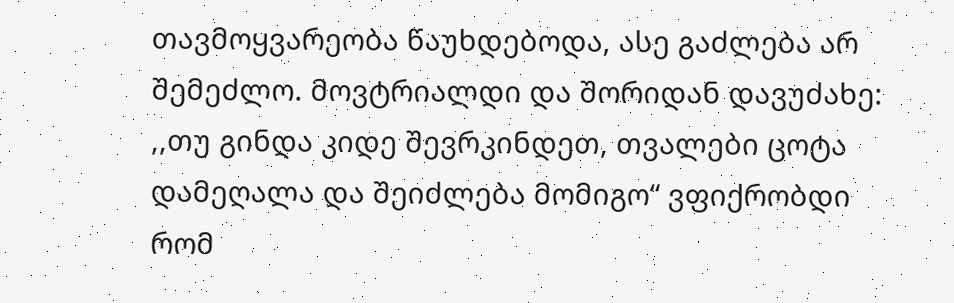თავმოყვარეობა წაუხდებოდა, ასე გაძლება არ შემეძლო. მოვტრიალდი და შორიდან დავუძახე: ,,თუ გინდა კიდე შევრკინდეთ, თვალები ცოტა დამეღალა და შეიძლება მომიგო“ ვფიქრობდი რომ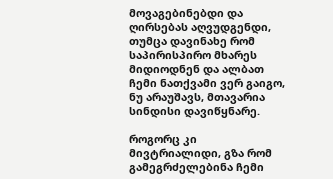მოვაგებინებდი და ღირსებას აღვუდგენდი, თუმცა დავინახე რომ საპირისპირო მხარეს მიდიოდნენ და ალბათ ჩემი ნათქვამი ვერ გაიგო, ნუ არაუშავს, მთავარია სინდისი დავიწყნარე.

როგორც კი მივტრიალიდი, გზა რომ გამეგრძელებინა ჩემი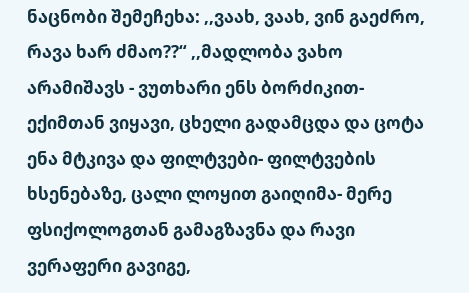ნაცნობი შემეჩეხა: ,,ვაახ, ვაახ, ვინ გაეძრო, რავა ხარ ძმაო??“ ,,მადლობა ვახო არამიშავს - ვუთხარი ენს ბორძიკით- ექიმთან ვიყავი, ცხელი გადამცდა და ცოტა ენა მტკივა და ფილტვები- ფილტვების ხსენებაზე, ცალი ლოყით გაიღიმა- მერე ფსიქოლოგთან გამაგზავნა და რავი ვერაფერი გავიგე,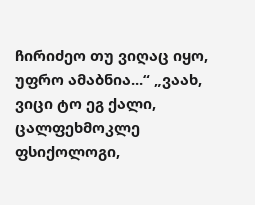ჩირიძეო თუ ვიღაც იყო, უფრო ამაბნია...“ „ვაახ, ვიცი ტო ეგ ქალი, ცალფეხმოკლე ფსიქოლოგი,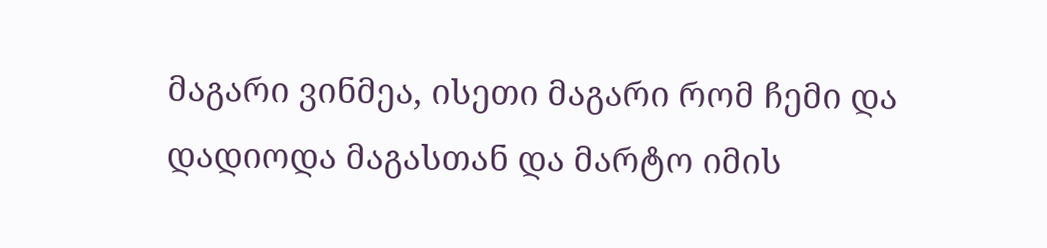მაგარი ვინმეა, ისეთი მაგარი რომ ჩემი და დადიოდა მაგასთან და მარტო იმის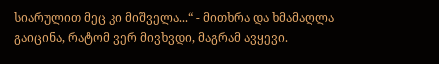სიარულით მეც კი მიშველა...“ - მითხრა და ხმამაღლა გაიცინა, რატომ ვერ მივხვდი, მაგრამ ავყევი.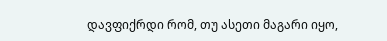დავფიქრდი რომ, თუ ასეთი მაგარი იყო,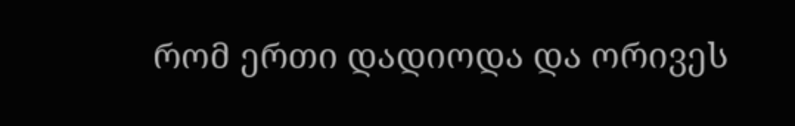რომ ერთი დადიოდა და ორივეს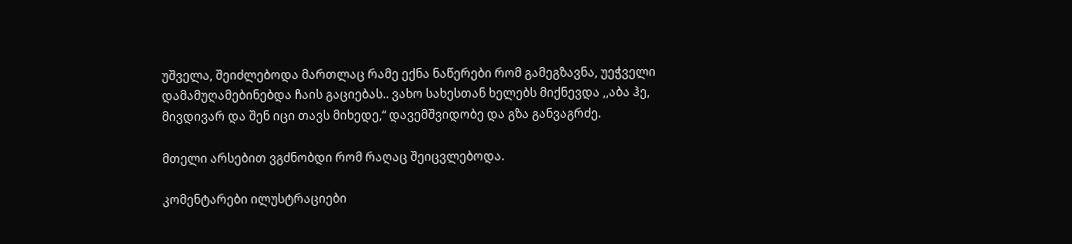უშველა, შეიძლებოდა მართლაც რამე ექნა ნაწერები რომ გამეგზავნა, უეჭველი დამამუღამებინებდა ჩაის გაციებას.. ვახო სახესთან ხელებს მიქნევდა ,,აბა ჰე, მივდივარ და შენ იცი თავს მიხედე,“ დავემშვიდობე და გზა განვაგრძე.

მთელი არსებით ვგძნობდი რომ რაღაც შეიცვლებოდა.

კომენტარები ილუსტრაციები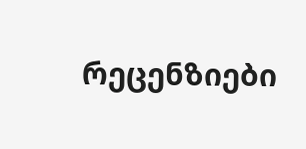რეცენზიები